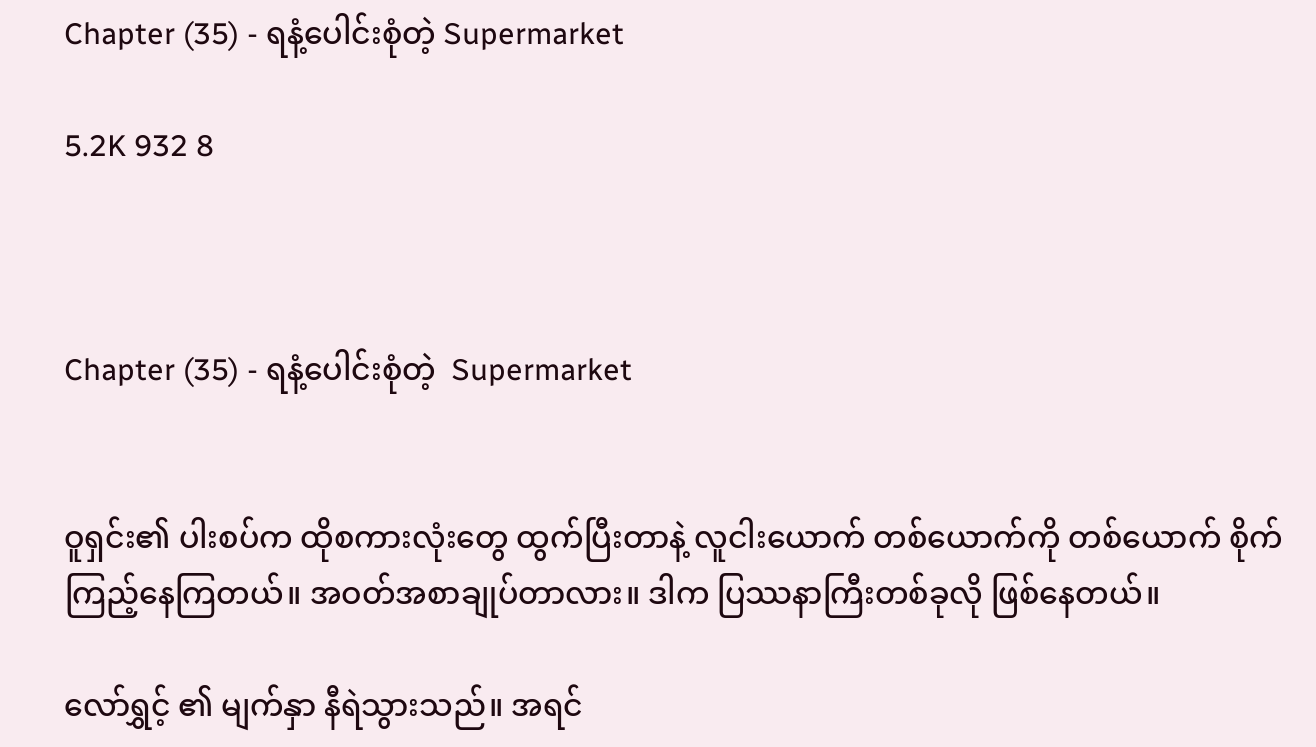Chapter (35) - ရနံ့ပေါင်းစုံတဲ့ Supermarket

5.2K 932 8



Chapter (35) - ရနံ့ပေါင်းစုံတဲ့  Supermarket


ဝူရှင်း၏ ပါးစပ်က ထိုစကားလုံးတွေ ထွက်ပြီးတာနဲ့ လူငါးယောက် တစ်ယောက်ကို တစ်ယောက် စိုက်ကြည့်နေကြတယ်။ အဝတ်အစာချုပ်တာလား။ ဒါက ပြဿနာကြီးတစ်ခုလို ဖြစ်နေတယ်။

လော်ရွှင့် ၏ မျက်နှာ နီရဲသွားသည်။ အရင်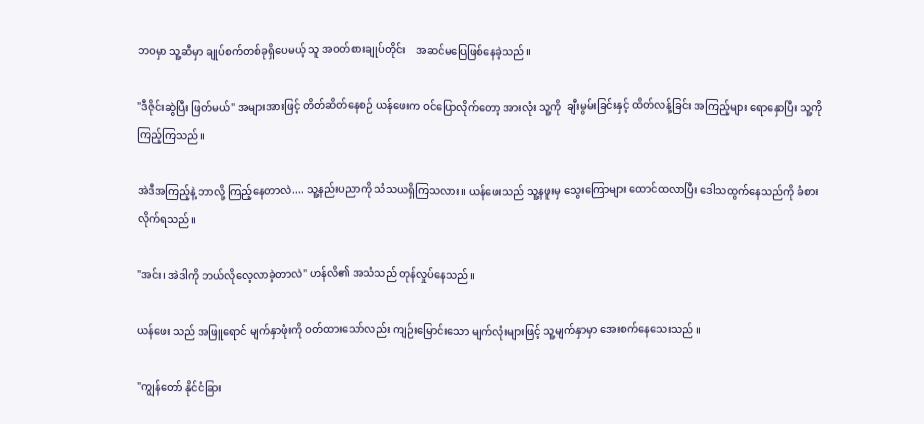ဘဝမှာ သူ့ဆီမှာ ချုပ်စက်တစ်ခုရှိပေမယ့် သူ အဝတ်စားချုပ်တိုင်း    အဆင်မပြေဖြစ်နေခဲ့သည်။

"ဒီဇိုင်းဆွဲပြီး ဖြတ်မယ်" အများအားဖြင့် တိတ်ဆိတ်နေစဉ် ယန်ဖေးက ဝင်ပြောလိုက်တော့ အားလုံး သူ့ကို  ချီးမွမ်းခြင်းနှင့် ထိတ်လန့်ခြင်း အကြည့်များ ရောနှောပြီး သူ့ကို ကြည့်ကြသည်။

အဲဒီအကြည့်နဲ့ ဘာလို့ ကြည့်နေတာလဲ.... သူ့နည်းပညာကို သံသယရှိကြသလား။ ယန်ဖေးသည် သူ့နဖူးမှ သွေးကြောများ ထောင်ထလာပြီး ဒေါသထွက်နေသည်ကို ခံစားလိုက်ရသည်။

"အင်း၊ အဲဒါကို ဘယ်လိုလေ့လာခဲ့တာလဲ" ဟန်လိ၏ အသံသည် တုန်လှုပ်နေသည်။

ယန်ဖေး သည် အဖြူရောင် မျက်နှာဖုံးကို ဝတ်ထားသော်လည်း ကျဉ်းမြောင်းသော မျက်လုံးများဖြင့် သူ့မျက်နှာမှာ အေးစက်နေသေးသည် ။

"ကျွန်တော် နိုင်ငံခြား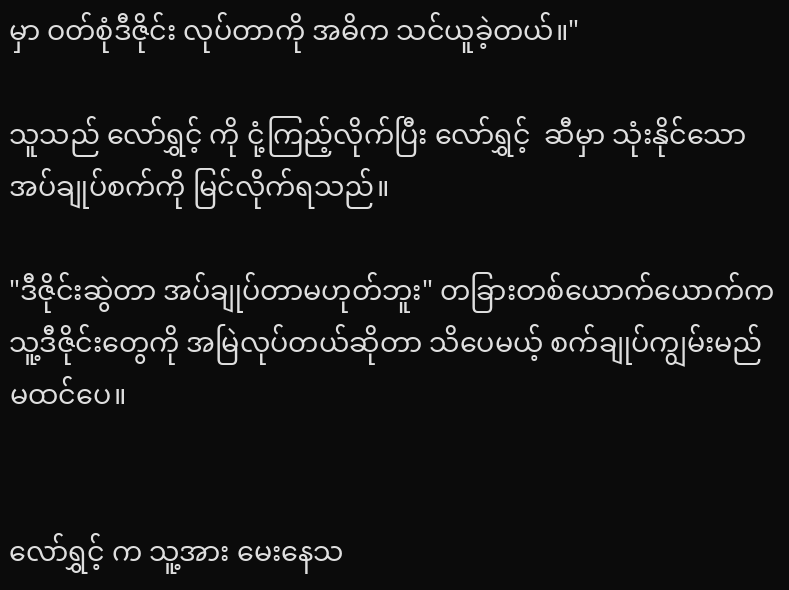မှာ ဝတ်စုံဒီဇိုင်း လုပ်တာကို အဓိက သင်ယူခဲ့တယ်။"

သူသည် လော်ရွှင့် ကို ငုံ့ကြည့်လိုက်ပြီး လော်ရွှင့်  ဆီမှာ သုံးနိုင်သော အပ်ချုပ်စက်ကို မြင်လိုက်ရသည်။

"ဒီဇိုင်းဆွဲတာ အပ်ချုပ်တာမဟုတ်ဘူး" တခြားတစ်ယောက်ယောက်က သူ့ဒီဇိုင်းတွေကို အမြဲလုပ်တယ်ဆိုတာ သိပေမယ့် စက်ချုပ်ကျွမ်းမည် မထင်ပေ။


လော်ရွှင့် က သူ့အား မေးနေသ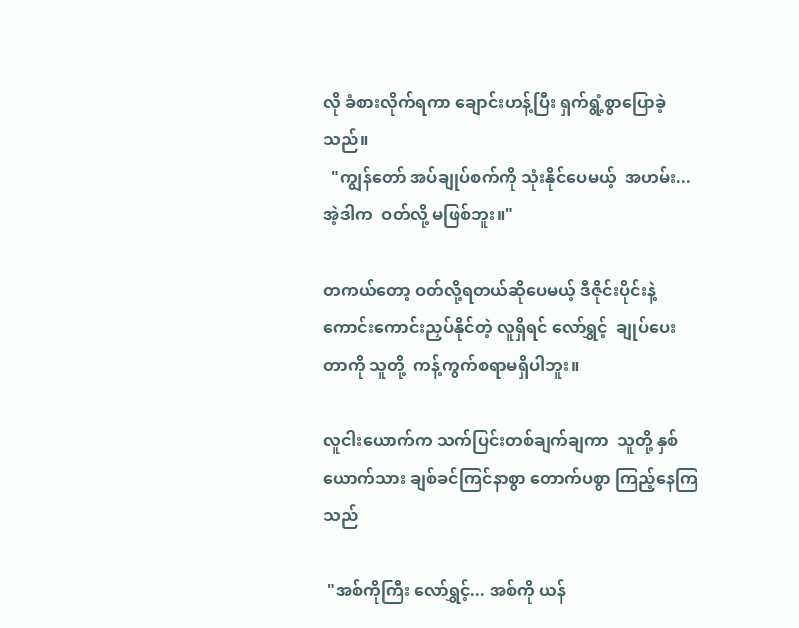လို ခံစားလိုက်ရကာ ချောင်းဟန့်ပြီး ရှက်ရွံ့စွာပြောခဲ့သည်။
  "ကျွန်တော် အပ်ချုပ်စက်ကို သုံးနိုင်ပေမယ့်  အဟမ်း...အဲ့ဒါက  ဝတ်လို့ မဖြစ်ဘူး။"

တကယ်တော့ ဝတ်လို့ရတယ်ဆိုပေမယ့် ဒီဇိုင်းပိုင်းနဲ့ ကောင်းကောင်းညှပ်နိုင်တဲ့ လူရှိရင် လော်ရွှင့်  ချုပ်ပေးတာကို သူတို့  ကန့်ကွက်စရာမရှိပါဘူး။

လူငါးယောက်က သက်ပြင်းတစ်ချက်ချကာ  သူတို့ နှစ်ယောက်သား ချစ်ခင်ကြင်နာစွာ တောက်ပစွာ ကြည့်နေကြသည်

 "အစ်ကိုကြီး လော်ရွှင့်... အစ်ကို ယန်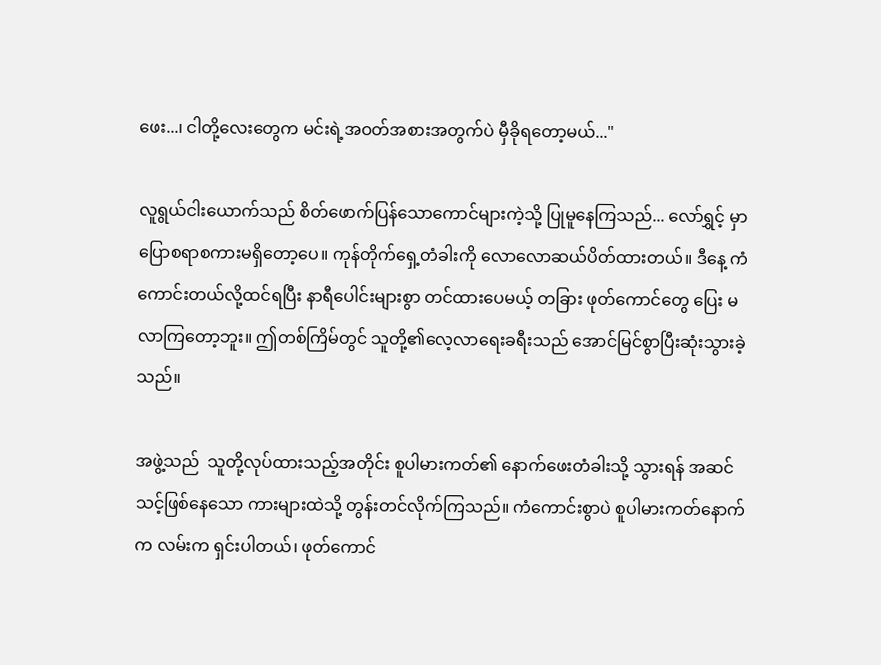ဖေး...၊ ငါတို့လေးတွေက မင်းရဲ့အဝတ်အစားအတွက်ပဲ မှီခိုရတော့မယ်..."

လူရွယ်ငါးယောက်သည် စိတ်ဖောက်ပြန်သောကောင်များကဲ့သို့ ပြုမူနေကြသည်... လော်ရွှင့် မှာ ပြောစရာစကားမရှိတော့ပေ။ ကုန်တိုက်ရှေ့တံခါးကို လောလောဆယ်ပိတ်ထားတယ်။ ဒီနေ့ ကံကောင်းတယ်လို့ထင်ရပြီး နာရီပေါင်းများစွာ တင်ထားပေမယ့် တခြား ဖုတ်ကောင်တွေ ပြေး မလာကြတော့ဘူး။ ဤတစ်ကြိမ်တွင် သူတို့၏လေ့လာရေးခရီးသည် အောင်မြင်စွာပြီးဆုံးသွားခဲ့သည်။

အဖွဲ့သည်  သူတို့လုပ်ထားသည့်အတိုင်း စူပါမားကတ်၏ နောက်ဖေးတံခါးသို့ သွားရန် အဆင်သင့်ဖြစ်နေသော ကားများထဲသို့ တွန်းတင်လိုက်ကြသည်။ ကံကောင်းစွာပဲ စူပါမားကတ်နောက်က လမ်းက ရှင်းပါတယ်၊ ဖုတ်ကောင်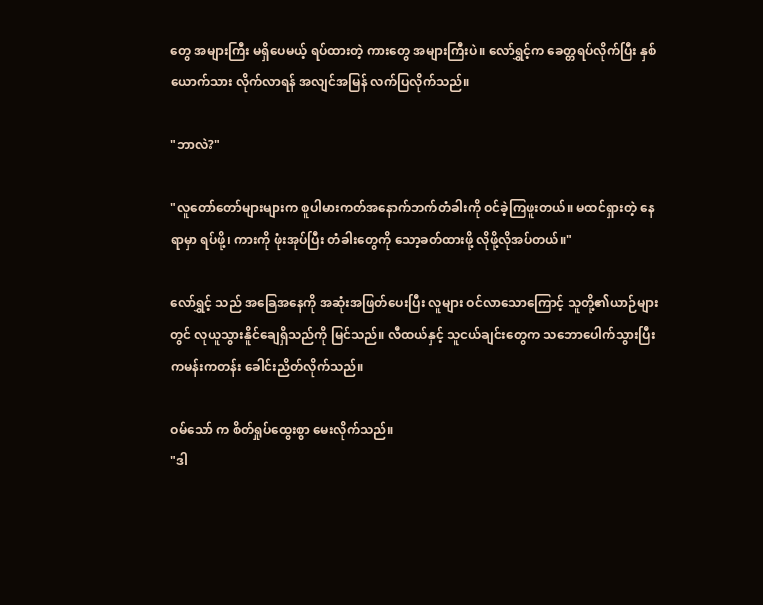တွေ အများကြီး မရှိပေမယ့် ရပ်ထားတဲ့ ကားတွေ အများကြီးပဲ။ လော်ရွှင့်က ခေတ္တရပ်လိုက်ပြီး နှစ်ယောက်သား လိုက်လာရန် အလျင်အမြန် လက်ပြလိုက်သည်။

"ဘာလဲ?"

"လူတော်တော်များများက စူပါမားကတ်အနောက်ဘက်တံခါးကို ဝင်ခဲ့ကြဖူးတယ်။ မထင်ရှားတဲ့ နေရာမှာ ရပ်ဖို့၊ ကားကို ဖုံးအုပ်ပြီး တံခါးတွေကို သော့ခတ်ထားဖို့ လိုဖို့လိုအပ်တယ်။"

လော်ရွှင့် သည် အခြေအနေကို အဆုံးအဖြတ်ပေးပြီး လူများ ဝင်လာသောကြောင့် သူတို့၏ယာဉ်များတွင် လုယူသွားနိူင်ချေရှိသည်ကို မြင်သည်။ လီထယ်နှင့် သူငယ်ချင်းတွေက သဘောပေါက်သွားပြီး    ကမန်းကတန်း ခေါင်းညိတ်လိုက်သည်။

ဝမ်သော် က စိတ်ရှုပ်ထွေးစွာ မေးလိုက်သည်။
"ဒါ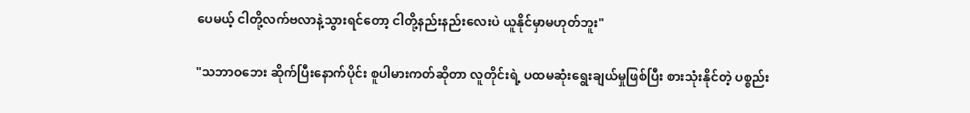ပေမယ့် ငါတို့လက်ဗလာနဲ့သွားရင်တော့ ငါတို့နည်းနည်းလေးပဲ ယူနိုင်မှာမဟုတ်ဘူး"

"သဘာဝဘေး ဆိုက်ပြီးနောက်ပိုင်း စူပါမားကတ်ဆိုတာ လူတိုင်းရဲ့ ပထမဆုံးရွေးချယ်မှုဖြစ်ပြီး စားသုံးနိုင်တဲ့ ပစ္စည်း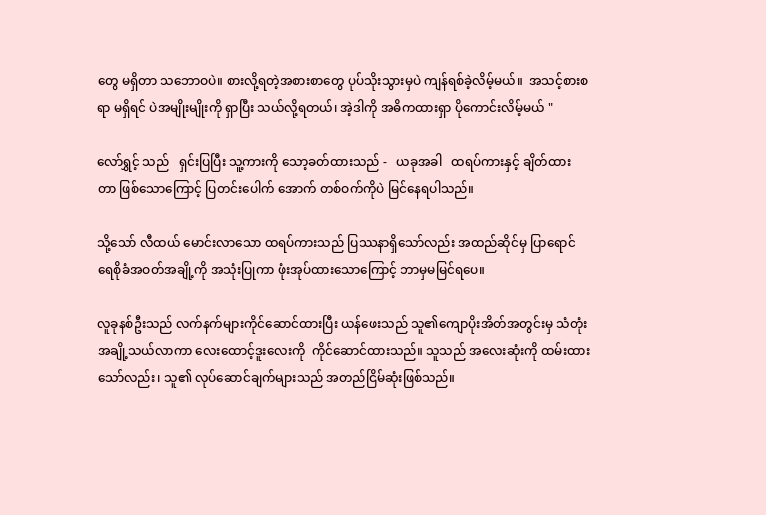တွေ မရှိတာ သဘောဝပဲ။ စားလို့ရတဲ့အစားစာတွေ ပုပ်သိုးသွားမှပဲ ကျန်ရစ်ခဲ့လိမ့်မယ်။  အသင့်စားစရာ မရှိရင် ပဲအမျိုးမျိုးကို ရှာပြီး သယ်လို့ရတယ်၊ အဲ့ဒါကို အဓိကထားရှာ ပိုကောင်းလိမ့်မယ် "

လော်ရွှင့် သည်   ရှင်းပြပြီး သူ့ကားကို သော့ခတ်ထားသည် -   ယခုအခါ   ထရပ်ကားနှင့် ချိတ်ထားတာ ဖြစ်သောကြောင့် ပြတင်းပေါက် အောက် တစ်ဝက်ကိုပဲ မြင်နေရပါသည်။

သို့သော် လီထယ် မောင်းလာသော ထရပ်ကားသည် ပြဿနာရှိသော်လည်း အထည်ဆိုင်မှ ပြာရောင်ရေစိုခံအဝတ်အချို့ကို အသုံးပြုကာ ဖုံးအုပ်ထားသောကြောင့် ဘာမှမမြင်ရပေ။

လူခုနစ်ဦးသည် လက်နက်များကိုင်ဆောင်ထားပြီး ယန်ဖေးသည် သူ၏ကျောပိုးအိတ်အတွင်းမှ သံတုံးအချို့သယ်လာကာ လေးထောင့်ဒူးလေးကို  ကိုင်ဆောင်ထားသည်။ သူသည် အလေးဆုံးကို ထမ်းထားသော်လည်း၊ သူ၏ လုပ်ဆောင်ချက်များသည် အတည်ငြိမ်ဆုံးဖြစ်သည်။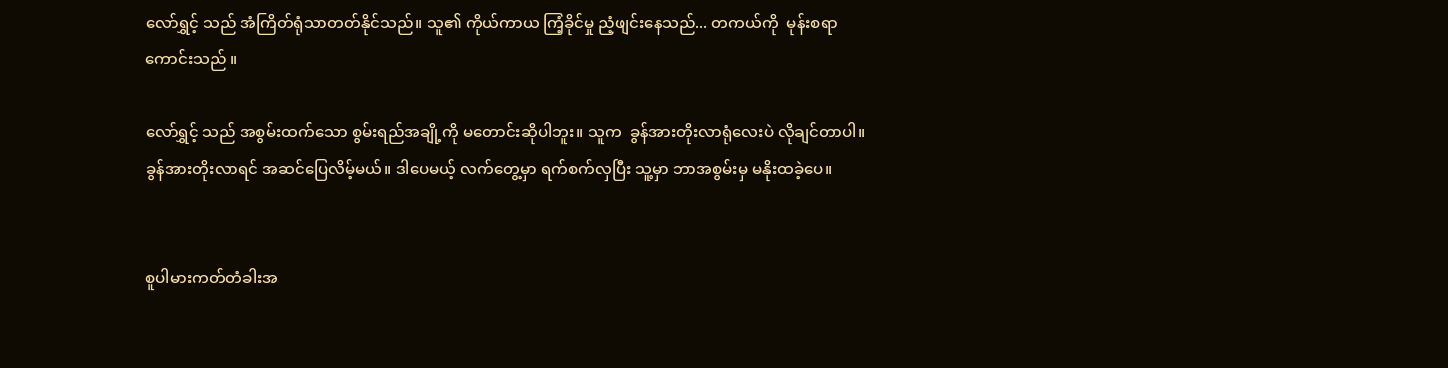လော်ရွှင့် သည် အံကြိတ်ရုံသာတတ်နိုင်သည်။ သူ၏ ကိုယ်ကာယ ကြံ့ခိုင်မှု ညံ့ဖျင်းနေသည်... တကယ်ကို  မုန်းစရာကောင်းသည် ။

လော်ရွှင့် သည် အစွမ်းထက်သော စွမ်းရည်အချို့ကို မတောင်းဆိုပါဘူး။ သူက  ခွန်အားတိုးလာရုံလေးပဲ လိုချင်တာပါ။ ခွန်အားတိုးလာရင် အဆင်ပြေလိမ့်မယ်။ ဒါပေမယ့် လက်တွေ့မှာ ရက်စက်လှပြီး သူ့မှာ ဘာအစွမ်းမှ မနိုးထခဲ့ပေ။


စူပါမားကတ်တံခါးအ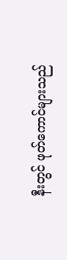နီးတွင် ဖုတ်ကောင်များသည်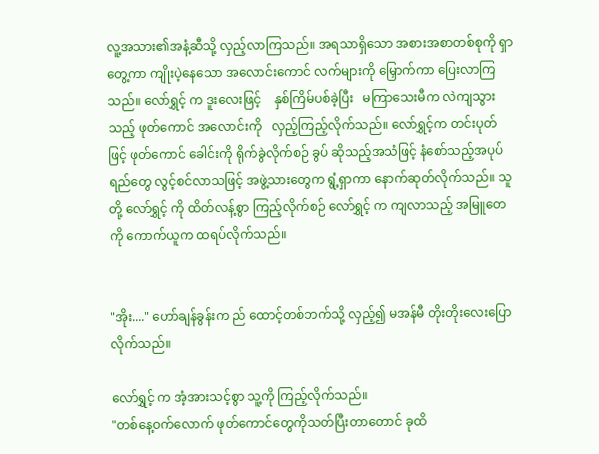လူ့အသား၏အနံ့ဆီသို့ လှည့်လာကြသည်။ အရသာရှိသော အစားအစာတစ်စုကို ရှာတွေ့ကာ ကျိုးပဲ့နေသော အလောင်းကောင် လက်များကို မြှောက်ကာ ပြေးလာကြသည်။ လော်ရွှင့် က ဒူးလေးဖြင့်    နှစ်ကြိမ်ပစ်ခဲ့ပြီး   မကြာသေးမီက လဲကျသွားသည့် ဖုတ်ကောင် အလောင်းကို   လှည့်ကြည့်လိုက်သည်။ လော်ရွှင့်က တင်းပုတ်ဖြင့် ဖုတ်ကောင် ခေါင်းကို ရိုက်ခွဲလိုက်စဉ် ခွပ် ဆိုသည့်အသံဖြင့် နံစော်သည့်အပုပ်ရည်တွေ လွင့်စင်လာသဖြင့် အဖွဲ့သားတွေက ရွံ့ရှာကာ နောက်ဆုတ်လိုက်သည်။ သူတို့ လော်ရွှင့် ကို ထိတ်လန့်စွာ ကြည့်လိုက်စဉ် လော်ရွှင့် က ကျလာသည့် အမြူတေကို ကောက်ယူက ထရပ်လိုက်သည်။


"အိုး...." ဟော်ချန်ခွန်းက ည် ထောင့်တစ်ဘက်သို့ လှည့်၍ မအန်မီ တိုးတိုးလေးပြောလိုက်သည်။

လော်ရွှင့် က အံ့အားသင့်စွာ သူ့ကို ကြည့်လိုက်သည်။
"တစ်နေ့ဝက်လောက် ဖုတ်ကောင်တွေကိုသတ်ပြီးတာတောင် ခုထိ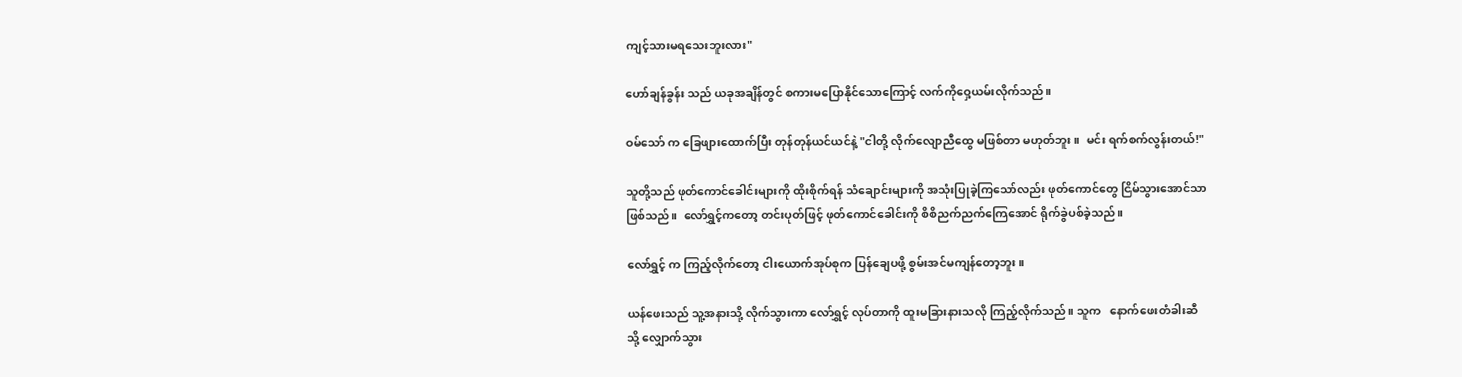ကျင့်သားမရသေးဘူးလား"

ဟော်ချန်ခွန်း သည် ယခုအချိန်တွင် စကားမပြောနိုင်သောကြောင့် လက်ကိုဝှေ့ယမ်းလိုက်သည်။

ဝမ်သော် က ခြေဖျားထောက်ပြီး တုန်တုန်ယင်ယင်နဲ့ "ငါတို့ လိုက်လျောညီထွေ မဖြစ်တာ မဟုတ်ဘူး။  မင်း ရက်စက်လွန်းတယ်!"

သူတို့သည် ဖုတ်ကောင်ခေါင်းများကို ထိုးစိုက်ရန် သံချောင်းများကို အသုံးပြုခဲ့ကြသော်လည်း ဖုတ်ကောင်တွေ ငြိမ်သွားအောင်သာ ဖြစ်သည်။  လော်ရွှင့်ကတော့ တင်းပုတ်ဖြင့် ဖုတ်ကောင်ခေါင်းကို စိစိညက်ညက်ကြေအောင် ရိုက်ခွဲပစ်ခဲ့သည်။

လော်ရွှင့် က ကြည့်လိုက်တော့ ငါးယောက်အုပ်စုက ပြန်ချေပဖို့ စွမ်းအင်မကျန်တော့ဘူး။

ယန်ဖေးသည် သူ့အနားသို့ လိုက်သွားကာ လော်ရွှင့် လုပ်တာကို ထူးမခြားနားသလို ကြည့်လိုက်သည်။ သူက   နောက်ဖေးတံခါးဆီသို့ လျှောက်သွား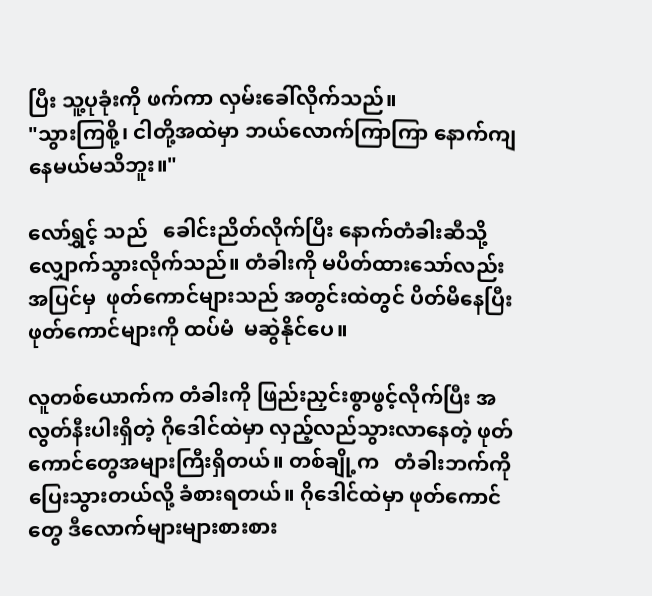ပြီး သူ့ပုခုံးကို ဖက်ကာ လှမ်းခေါ်လိုက်သည်။
"သွားကြစို့၊ ငါတို့အထဲမှာ ဘယ်လောက်ကြာကြာ နောက်ကျနေမယ်မသိဘူး။"

လော်ရွှင့် သည်   ခေါင်းညိတ်လိုက်ပြီး နောက်တံခါးဆီသို့ လျှောက်သွားလိုက်သည်။ တံခါးကို မပိတ်ထားသော်လည်း အပြင်မှ  ဖုတ်ကောင်များသည် အတွင်းထဲတွင် ပိတ်မိနေပြီး ဖုတ်ကောင်များကို ထပ်မံ  မဆွဲနိုင်ပေ။

လူတစ်ယောက်က တံခါးကို ဖြည်းညှင်းစွာဖွင့်လိုက်ပြီး အလွတ်နီးပါးရှိတဲ့ ဂိုဒေါင်ထဲမှာ လှည့်လည်သွားလာနေတဲ့ ဖုတ်ကောင်တွေအများကြီးရှိတယ်။ တစ်ချို့က   တံခါးဘက်ကို ပြေးသွားတယ်လို့ ခံစားရတယ်။ ဂိုဒေါင်ထဲမှာ ဖုတ်ကောင်တွေ ဒီလောက်များများစားစား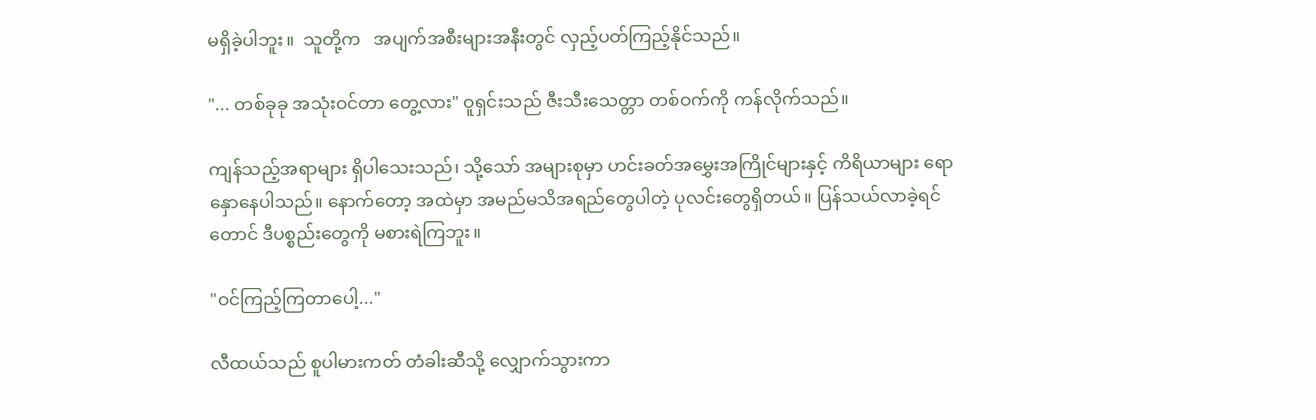မရှိခဲ့ပါဘူး။  သူတို့က   အပျက်အစီးများအနီးတွင် လှည့်ပတ်ကြည့်နိုင်သည်။

"... တစ်ခုခု အသုံးဝင်တာ တွေ့လား" ဝူရှင်းသည် ဇီးသီးသေတ္တာ တစ်ဝက်ကို ကန်လိုက်သည်။

ကျန်သည့်အရာများ ရှိပါသေးသည်၊ သို့သော် အများစုမှာ ဟင်းခတ်အမွှေးအကြိုင်များနှင့် ကိရိယာများ ရောနှောနေပါသည်။ နောက်တော့ အထဲမှာ အမည်မသိအရည်တွေပါတဲ့ ပုလင်းတွေရှိတယ်။ ပြန်သယ်လာခဲ့ရင်တောင် ဒီပစ္စည်းတွေကို မစားရဲကြဘူး။

"ဝင်ကြည့်ကြတာပေါ့..."

လီထယ်သည် စူပါမားကတ် တံခါးဆီသို့ လျှောက်သွားကာ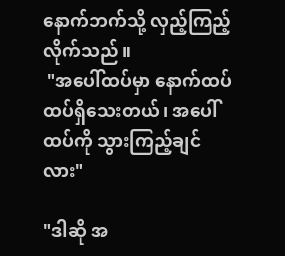နောက်ဘက်သို့ လှည့်ကြည့်လိုက်သည်။
 "အပေါ်ထပ်မှာ နောက်ထပ်ထပ်ရှိသေးတယ်၊ အပေါ်ထပ်ကို သွားကြည့်ချင်လား"

"ဒါဆို အ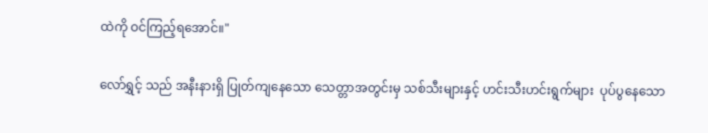ထဲကို ဝင်ကြည့်ရအောင်။"

လော်ရွှင့် သည် အနီးနားရှိ ပြုတ်ကျနေသော သေတ္တာအတွင်းမှ သစ်သီးများနှင့် ဟင်းသီးဟင်းရွက်များ  ပုပ်ပွနေသော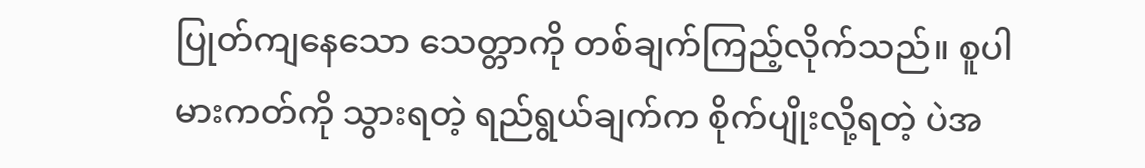ပြုတ်ကျနေသော သေတ္တာကို တစ်ချက်ကြည့်လိုက်သည်။ စူပါမားကတ်ကို သွားရတဲ့ ရည်ရွယ်ချက်က စိုက်ပျိုးလို့ရတဲ့ ပဲအ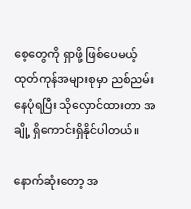စေ့တွေကို ရှာဖို့ ဖြစ်ပေမယ့် ထုတ်ကုန်အများစုမှာ ညစ်ညမ်းနေပုံရပြီး သိုလှောင်ထားတာ အချို့ ရှိကောင်းရှိနိုင်ပါတယ်။

နောက်ဆုံးတော့ အ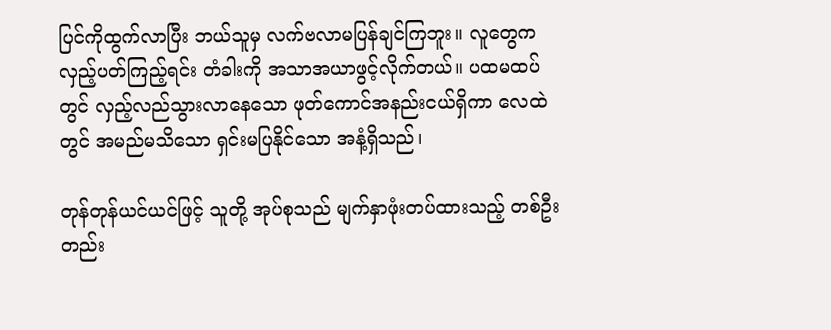ပြင်ကိုထွက်လာပြီး ဘယ်သူမှ လက်ဗလာမပြန်ချင်ကြဘူး။ လူတွေက လှည့်ပတ်ကြည့်ရင်း တံခါးကို အသာအယာဖွင့်လိုက်တယ်။ ပထမထပ်တွင် လှည့်လည်သွားလာနေသော ဖုတ်ကောင်အနည်းငယ်ရှိကာ လေထဲတွင် အမည်မသိသော ရှင်းမပြနိုင်သော အနံ့ရှိသည်၊

တုန်တုန်ယင်ယင်ဖြင့် သူတို့ အုပ်စုသည် မျက်နှာဖုံးတပ်ထားသည့် တစ်ဦးတည်း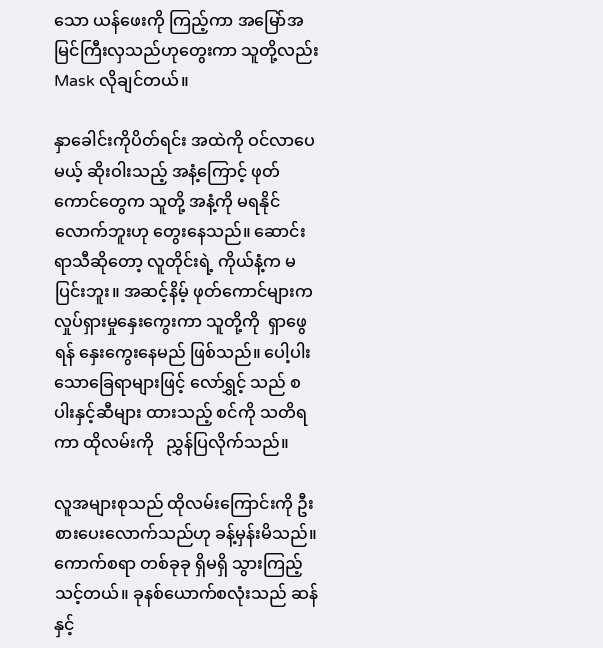သော ယန်ဖေးကို ကြည့်ကာ အမြော်အမြင်ကြီးလှသည်ဟုတွေးကာ သူတို့လည်း Mask လိုချင်တယ်။

နှာခေါင်းကိုပိတ်ရင်း အထဲကို ဝင်လာပေမယ့် ဆိုးဝါးသည့် အနံ့ကြောင့် ဖုတ်ကောင်တွေက သူတို့ အနံ့ကို မရနိုင်လောက်ဘူးဟု တွေးနေသည်။ ဆောင်းရာသီဆိုတော့ လူတိုင်းရဲ့ ကိုယ်နံ့က မပြင်းဘူး။ အဆင့်နိမ့် ဖုတ်ကောင်များက လှုပ်ရှားမှုနှေးကွေးကာ သူတို့ကို  ရှာဖွေရန် နှေးကွေးနေမည် ဖြစ်သည်။ ပေါ့ပါးသောခြေရာများဖြင့် လော်ရွှင့် သည် စပါးနှင့်ဆီများ ထားသည့် စင်ကို သတိရကာ ထိုလမ်းကို   ညွှန်ပြလိုက်သည်။

လူအများစုသည် ထိုလမ်းကြောင်းကို ဦးစားပေးလောက်သည်ဟု ခန့်မှန်းမိသည်။ ကောက်စရာ တစ်ခုခု ရှိမရှိ သွားကြည့်သင့်တယ်။ ခုနစ်ယောက်စလုံးသည် ဆန် နှင့်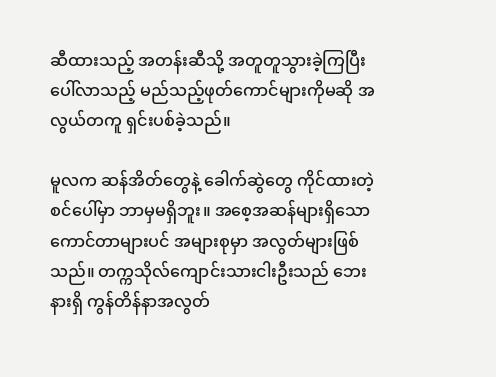ဆီထားသည့် အတန်းဆီသို့ အတူတူသွားခဲ့ကြပြီး ပေါ်လာသည့် မည်သည့်ဖုတ်ကောင်များကိုမဆို အလွယ်တကူ ရှင်းပစ်ခဲ့သည်။

မူလက ဆန်အိတ်တွေနဲ့ ခေါက်ဆွဲတွေ ကိုင်ထားတဲ့ စင်ပေါ်မှာ ဘာမှမရှိဘူး။ အစေ့အဆန်များရှိသော ကောင်တာများပင် အများစုမှာ အလွတ်များဖြစ်သည်။ တက္ကသိုလ်ကျောင်းသားငါးဦးသည် ဘေးနားရှိ ကွန်တိန်နာအလွတ်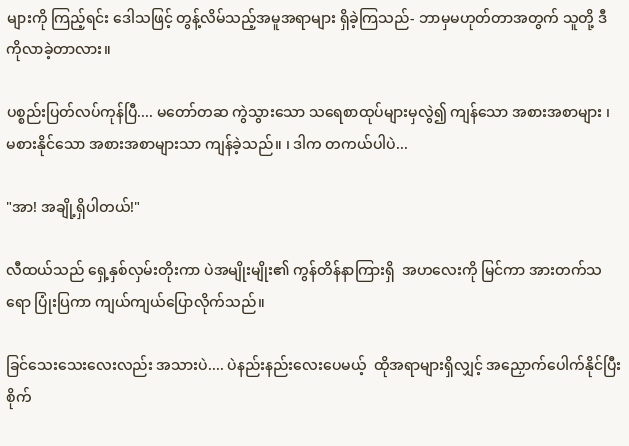များကို ကြည့်ရင်း ဒေါသဖြင့် တွန့်လိမ်သည့်အမူအရာများ ရှိခဲ့ကြသည်- ဘာမှမဟုတ်တာအတွက် သူတို့ ဒီကိုလာခဲ့တာလား။

ပစ္စည်းပြတ်လပ်ကုန်ပြီ.... မတော်တဆ ကွဲသွားသော သရေစာထုပ်များမှလွဲ၍ ကျန်သော အစားအစာများ ၊ မစားနိုင်သော အစားအစာများသာ ကျန်ခဲ့သည်။ ၊ ဒါက တကယ်ပါပဲ...

"အာ! အချို့ရှိပါတယ်!"

လီထယ်သည် ရှေ့နှစ်လှမ်းတိုးကာ ပဲအမျိုးမျိုး၏ ကွန်တိန်နာကြားရှိ  အဟလေးကို မြင်ကာ အားတက်သရော ပြုံးပြကာ ကျယ်ကျယ်ပြောလိုက်သည်။

ခြင်သေးသေးလေးလည်း အသားပဲ.... ပဲနည်းနည်းလေးပေမယ့်  ထိုအရာများရှိလျှင့် အညှောက်ပေါက်နိုင်ပြီး စိုက်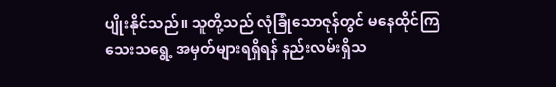ပျိုးနိုင်သည်။ သူတို့သည် လုံခြုံသောဇုန်တွင် မနေထိုင်ကြသေးသရွေ့ အမှတ်များရရှိရန် နည်းလမ်းရှိသ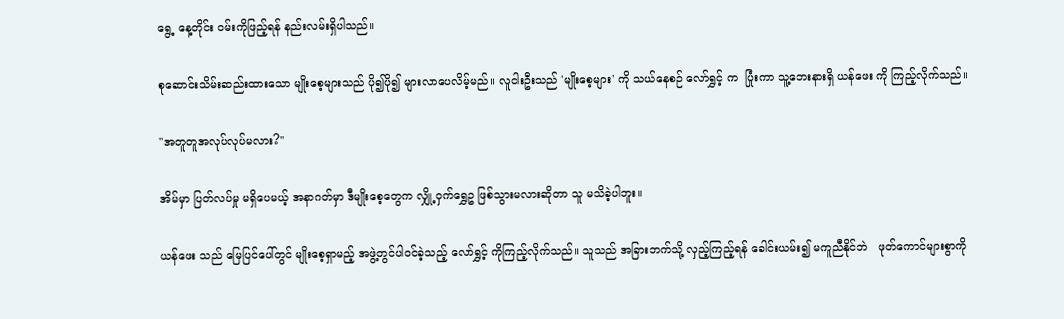ရွေ့ နေ့တိုင်း ဝမ်းကိုဖြည့်ရန် နည်းလမ်းရှိပါသည်။

စုဆောင်းသိမ်းဆည်းထားသော မျိုးစေ့များသည် ပို၍ပို၍ များလာပေလိမ့်မည်။ လူငါးဦးသည် 'မျိုးစေ့များ' ကို သယ်နေစဉ် လော်ရွှင့် က  ပြုံးကာ သူ့ဘေးနားရှိ ယန်ဖေး ကို ကြည့်လိုက်သည်။

"အတူတူအလုပ်လုပ်မလား?"

အိမ်မှာ ပြတ်လပ်မှု မရှိပေမယ့် အနာဂတ်မှာ ဒီမျိုးစေ့တွေက လျှို့ဝှက်ရွှေဥ ဖြစ်သွားမလားဆိုတာ သူ မသိခဲ့ပါဘူး။

ယန်ဖေး သည် မြေပြင်ပေါ်တွင် မျိုးစေ့ရှာမည့် အဖွဲ့တွင်ပါဝင်ခဲ့သည့် လော်ရွှင့် ကိုကြည့်လိုက်သည်။ သူသည် အခြားဘက်သို့ လှည့်ကြည့်ရန် ခေါင်းယမ်း၍ မကူညီနိုင်ဘဲ   ဖုတ်ကောင်များစွာကို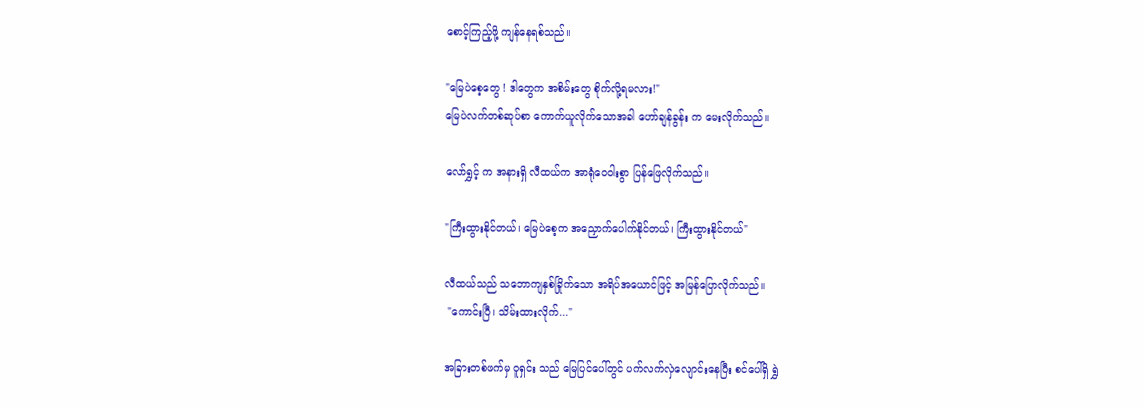စောင့်ကြည့်ဖို့ ကျန်နေရစ်သည်။

"မြေပဲစေ့တွေ ! ဒါတွေက အစိမ်းတွေ စိုက်လို့ရမလား!"
မြေပဲလက်တစ်ဆုပ်စာ ကောက်ယူလိုက်သောအခါ ဟော်ချန်ခွန်း က မေးလိုက်သည်။

လော်ရွှင့် က အနားရှိ လီထယ်က အာရုံဝေဝါးစွာ ပြန်ဖြေလိုက်သည်။

"ကြီးထွားနိုင်တယ်၊ မြေပဲစေ့က အညှောက်ပေါက်နိုင်တယ်၊ ကြီးထွားနိုင်တယ်"

လီထယ်သည် သဘောကျနှစ်ခြိုက်သော အရိပ်အယောင်ဖြင့် အမြန်ပြောလိုက်သည်။
 "ကောင်းပြီ၊ သိမ်းထားလိုက်..."

အခြားတစ်ဖက်မှ ဝူရှင်း သည် မြေပြင်ပေါ်တွင် ပက်လက်လှဲလျောင်းနေပြီး စင်ပေါ်ရှိ ရွှဲ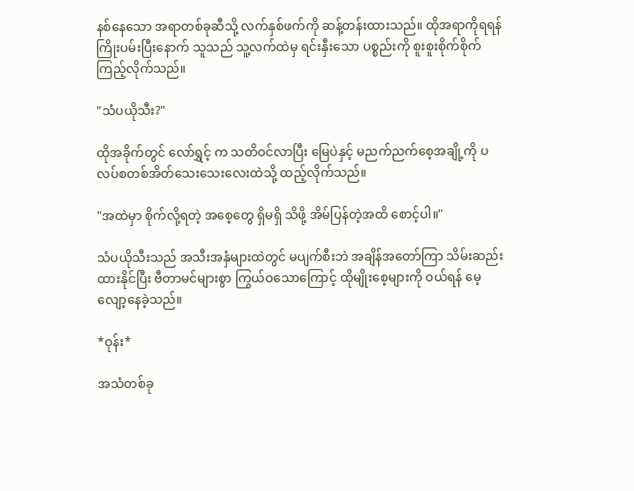နစ်နေသော အရာတစ်ခုဆီသို့ လက်နှစ်ဖက်ကို ဆန့်တန်းထားသည်။ ထိုအရာကိုရရန် ကြိုးပမ်းပြီးနောက် သူသည် သူ့လက်ထဲမှ ရင်းနှီးသော ပစ္စည်းကို စူးစူးစိုက်စိုက် ကြည့်လိုက်သည်။

"သံပယိုသီး?"

ထိုအခိုက်တွင် လော်ရွှင့် က သတိဝင်လာပြီး မြေပဲနှင့် မညက်ညက်စေ့အချို့ကို ပလပ်စတစ်အိတ်သေးသေးလေးထဲသို့ ထည့်လိုက်သည်။

"အထဲမှာ စိုက်လို့ရတဲ့ အစေ့တွေ ရှိမရှိ သိဖို့ အိမ်ပြန်တဲ့အထိ စောင့်ပါ။"

သံပယိုသီးသည် အသီးအနှံများထဲတွင် မပျက်စီးဘဲ အချိန်အတော်ကြာ သိမ်းဆည်းထားနိုင်ပြီး ဗီတာမင်များစွာ ကြွယ်ဝသောကြောင့် ထိုမျိုးစေ့များကို ဝယ်ရန် မေ့လျော့နေခဲ့သည်။

*ဝုန်း*

အသံတစ်ခု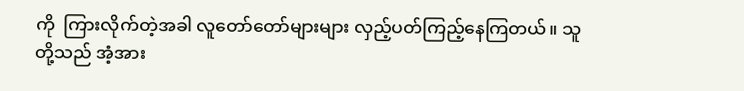ကို  ကြားလိုက်တဲ့အခါ လူတော်တော်များများ လှည့်ပတ်ကြည့်နေကြတယ်။ သူတို့သည် အံ့အား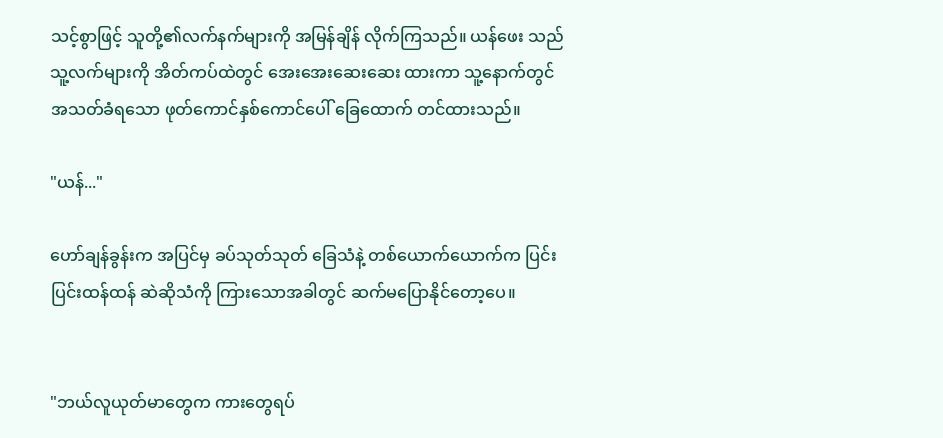သင့်စွာဖြင့် သူတို့၏လက်နက်များကို အမြန်ချိန် လိုက်ကြသည်။ ယန်ဖေး သည် သူ့လက်များကို အိတ်ကပ်ထဲတွင် အေးအေးဆေးဆေး ထားကာ သူ့နောက်တွင် အသတ်ခံရသော ဖုတ်ကောင်နှစ်ကောင်ပေါ် ခြေထောက် တင်ထားသည်။

"ယန်..."

ဟော်ချန်ခွန်းက အပြင်မှ ခပ်သုတ်သုတ် ခြေသံနဲ့ တစ်ယောက်ယောက်က ပြင်းပြင်းထန်ထန် ဆဲဆိုသံကို ကြားသောအခါတွင် ဆက်မပြောနိုင်တော့ပေ။


"ဘယ်လူယုတ်မာတွေက ကားတွေရပ်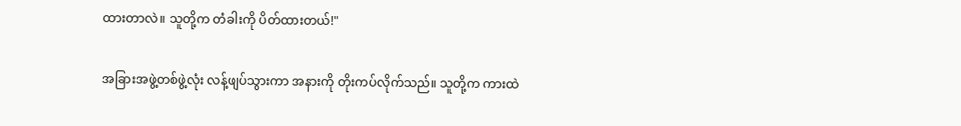ထားတာလဲ။ သူတို့က တံခါးကို ပိတ်ထားတယ်!"

အခြားအဖွဲ့တစ်ဖွဲ့လုံး လန့်ဖျပ်သွားကာ အနားကို တိုးကပ်လိုက်သည်။ သူတို့က ကားထဲ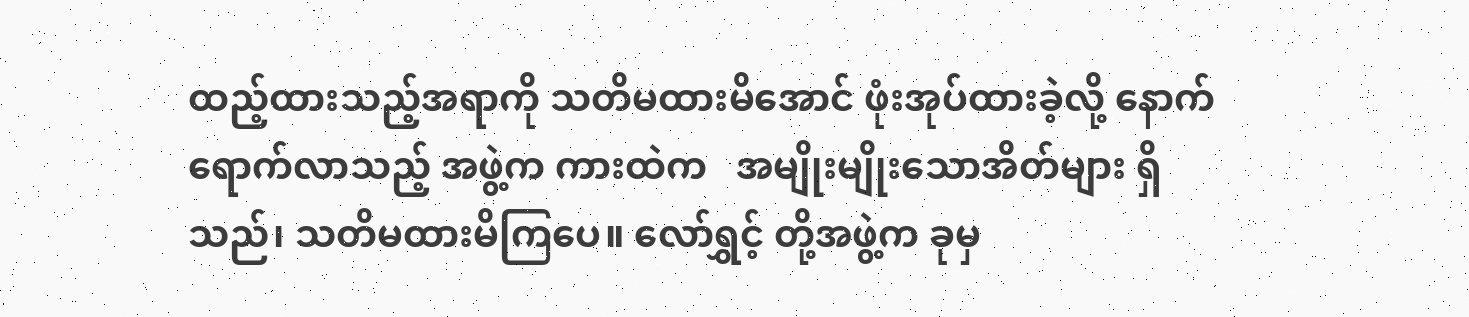ထည့်ထားသည့်အရာကို သတိမထားမိအောင် ဖုံးအုပ်ထားခဲ့လို့ နောက်ရောက်လာသည့် အဖွဲ့က ကားထဲက   အမျိုးမျိုးသောအိတ်များ ရှိသည်၊ သတိမထားမိကြပေ။ လော်ရွှင့် တို့အဖွဲ့က ခုမှ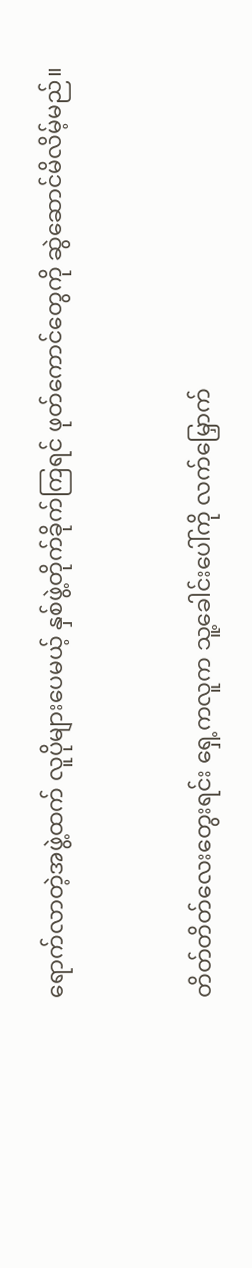ရောက်လာတဲ့အဖွဲ့ထက် လူပိုများပေမယ့် နှစ်ဖွဲ့တိုက်ခိုက်ကြရင် ဖုတ်ကောင်တွေကို ဆွဲဆောင်မိလိမ့်မည်။


တိတ်တိတ်လေးတွေးရင်း ရှေ့ကလူက သူ့ခေါင်းပေါ်ကို လက်မြှောက်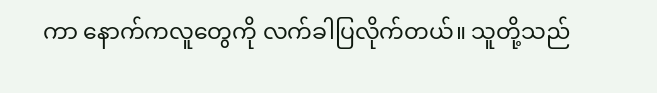ကာ နောက်ကလူတွေကို လက်ခါပြလိုက်တယ်။ သူတို့သည်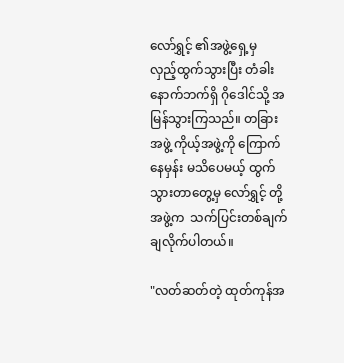လော်ရွှင့် ၏အဖွဲ့ရှေ့မှ လှည့်ထွက်သွားပြီး တံခါးနောက်ဘက်ရှိ ဂိုဒေါင်သို့ အမြန်သွားကြသည်။ တခြားအဖွဲ့ ကိုယ့်အဖွဲ့ကို ကြောက်နေမှန်း မသိပေမယ့် ထွက်သွားတာတွေ့မှ လော်ရွှင့် တို့အဖွဲ့က  သက်ပြင်းတစ်ချက်ချလိုက်ပါတယ်။

"လတ်ဆတ်တဲ့ ထုတ်ကုန်အ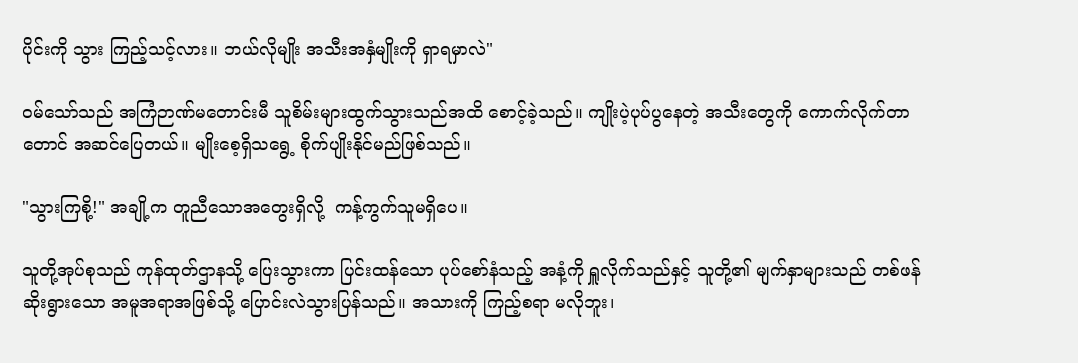ပိုင်းကို သွား ကြည့်သင့်လား။ ဘယ်လိုမျိုး အသီးအနှံမျိုးကို ရှာရမှာလဲ"

ဝမ်သော်သည် အကြံဉာဏ်မတောင်းမီ သူစိမ်းများထွက်သွားသည်အထိ စောင့်ခဲ့သည်။ ကျိုးပဲ့ပုပ်ပွနေတဲ့ အသီးတွေကို ကောက်လိုက်တာတောင် အဆင်ပြေတယ်။ မျိုးစေ့ရှိသရွေ့ စိုက်ပျိုးနိုင်မည်ဖြစ်သည်။

"သွားကြစို့!" အချို့က တူညီသောအတွေးရှိလို့  ကန့်ကွက်သူမရှိပေ။

သူတို့အုပ်စုသည် ကုန်ထုတ်ဌာနသို့ ပြေးသွားကာ ပြင်းထန်သော ပုပ်စော်နံသည့် အနံ့ကို ရှူလိုက်သည်နှင့် သူတို့၏ မျက်နှာများသည် တစ်ဖန် ဆိုးရွားသော အမူအရာအဖြစ်သို့ ပြောင်းလဲသွားပြန်သည်။ အသားကို ကြည့်စရာ မလိုဘူး၊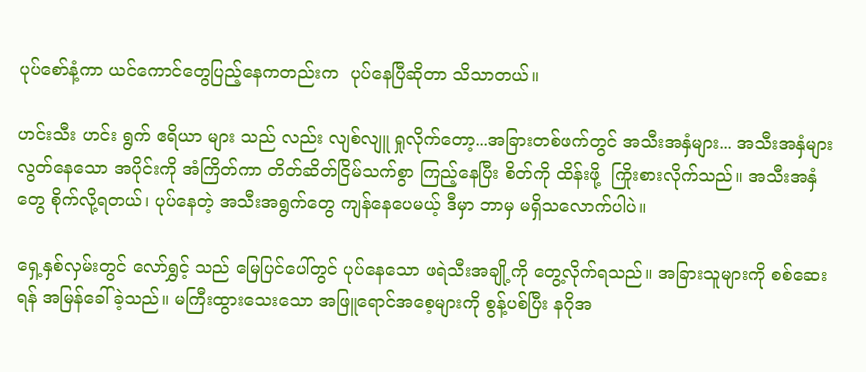ပုပ်စော်နံ့ကာ ယင်ကောင်တွေပြည့်နေကတည်းက  ပုပ်နေပြီဆိုတာ သိသာတယ်။

ဟင်းသီး ဟင်း ရွက် ဧရိယာ များ သည် လည်း လျစ်လျူ ရှုလိုက်တော့...အခြားတစ်ဖက်တွင် အသီးအနှံများ... အသီးအနှံများ လွတ်နေသော အပိုင်းကို အံကြိတ်ကာ တိတ်ဆိတ်ငြိမ်သက်စွာ ကြည့်နေပြီး စိတ်ကို ထိန်းဖို့  ကြိုးစားလိုက်သည်။ အသီးအနှံတွေ စိုက်လို့ရတယ်၊ ပုပ်နေတဲ့ အသီးအရွက်တွေ ကျန်နေပေမယ့် ဒီမှာ ဘာမှ မရှိသလောက်ပါပဲ။

ရှေ့နှစ်လှမ်းတွင် လော်ရွှင့် သည် မြေပြင်ပေါ်တွင် ပုပ်နေသော ဖရဲသီးအချို့ကို တွေ့လိုက်ရသည်။ အခြားသူများကို စစ်ဆေးရန် အမြန်ခေါ်ခဲ့သည်။ မကြီးထွားသေးသော အဖြူရောင်အစေ့များကို စွန့်ပစ်ပြီး နဂိုအ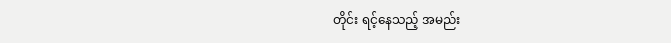တိုင်း ရင့်နေသည့် အမည်း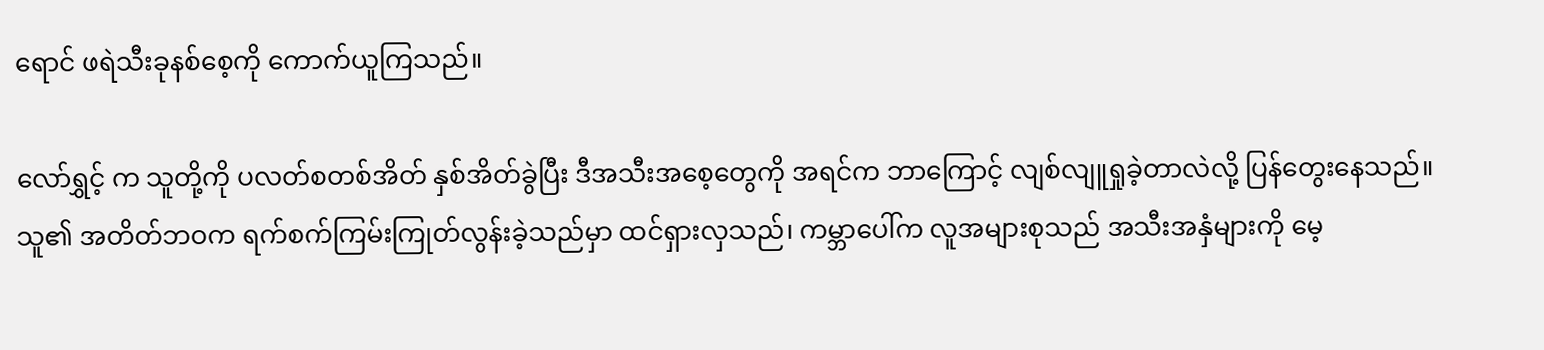ရောင် ဖရဲသီးခုနစ်စေ့ကို ကောက်ယူကြသည်။

လော်ရွှင့် က သူတို့ကို ပလတ်စတစ်အိတ် နှစ်အိတ်ခွဲပြီး ဒီအသီးအစေ့တွေကို အရင်က ဘာကြောင့် လျစ်လျူရှုခဲ့တာလဲလို့ ပြန်တွေးနေသည်။ သူ၏ အတိတ်ဘဝက ရက်စက်ကြမ်းကြုတ်လွန်းခဲ့သည်မှာ ထင်ရှားလှသည်၊ ကမ္ဘာပေါ်က လူအများစုသည် အသီးအနှံများကို မေ့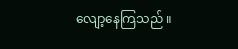လျော့နေကြသည် ။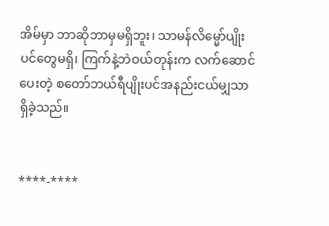အိမ်မှာ ဘာဆိုဘာမှမရှိဘူး၊ သာမန်လိမ္မော်ပျိုးပင်တွေမရှိ၊ ကြက်နဲ့ဘဲဝယ်တုန်းက လက်ဆောင်ပေးတဲ့ စတော်ဘယ်ရီပျိုးပင်အနည်းငယ်မျှသာရှိခဲ့သည်။


****-****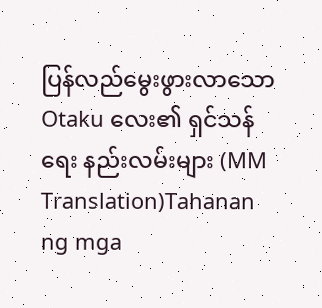ပြန်လည်မွေးဖွားလာသော Otaku လေး၏ ရှင်သန်ရေး နည်းလမ်းများ (MM Translation)Tahanan ng mga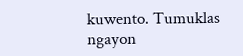kuwento. Tumuklas ngayon